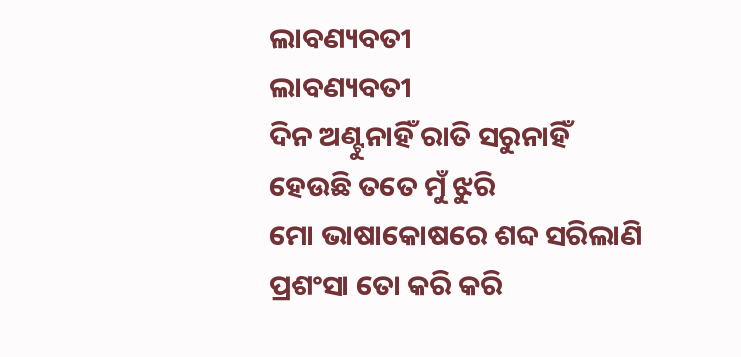ଲାବଣ୍ୟବତୀ
ଲାବଣ୍ୟବତୀ
ଦିନ ଅଣ୍ଟୁନାହିଁ ରାତି ସରୁନାହିଁ
ହେଉଛି ତତେ ମୁଁ ଝୁରି
ମୋ ଭାଷାକୋଷରେ ଶବ୍ଦ ସରିଲାଣି
ପ୍ରଶଂସା ତୋ କରି କରି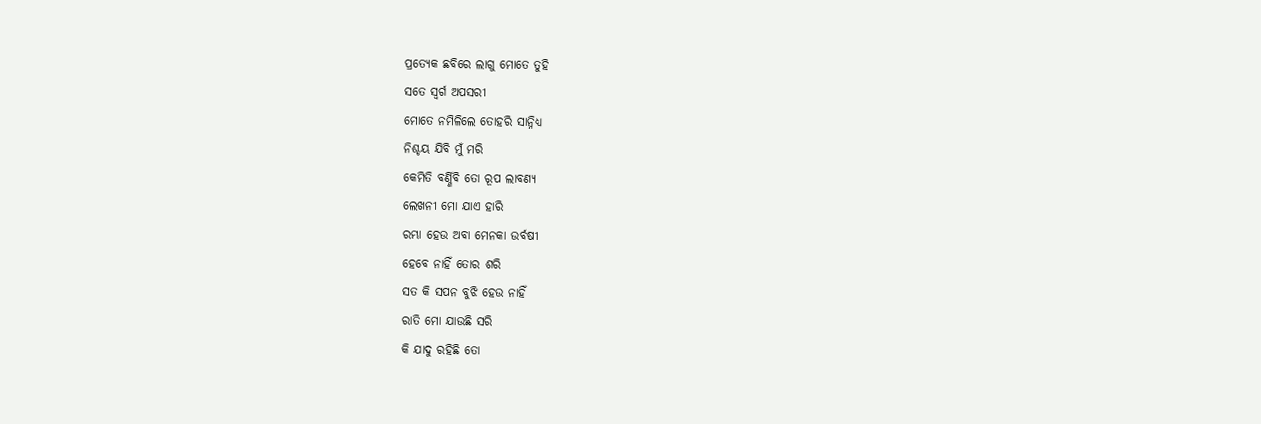ପ୍ରତ୍ୟେକ ଛବିରେ ଲାଗୁ ମୋତେ ତୁହି
ସତେ ସ୍ବର୍ଗ ଅପସରୀ
ମୋତେ ନମିଳିଲେ ତୋହରି ସାନ୍ନିଧ୍ୟ
ନିଶ୍ଚୟ ଯିବି ମୁଁ ମରି
କେମିତି ବର୍ଣ୍ଣିବି ତୋ ରୂପ ଲାବଣ୍ୟ
ଲେଖନୀ ମୋ ଯାଏ ହାରି
ରମ୍ଭା ହେଉ ଅବା ମେନକା ଉର୍ବଷୀ
ହେବେ ନାହିଁ ତୋର ଶରି
ସତ କି ସପନ ବୁଝି ହେଉ ନାହିଁ
ରାତି ମୋ ଯାଉଛି ସରି
କି ଯାଦୁ ରହିଛି ତୋ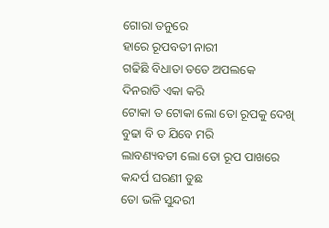ଗୋରା ତନୁରେ
ହାରେ ରୂପବତୀ ନାରୀ
ଗଢିଛି ବିଧାତା ତତେ ଅପଲକେ
ଦିନରାତି ଏକା କରି
ଟୋକା ତ ଟୋକା ଲୋ ତୋ ରୂପକୁ ଦେଖି
ବୁଢା ବି ତ ଯିବେ ମରି
ଲାବଣ୍ୟବତୀ ଲୋ ତୋ ରୂପ ପାଖରେ
କନ୍ଦର୍ପ ଘରଣୀ ତୁଛ
ତୋ ଭଳି ସୁନ୍ଦରୀ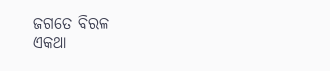ଜଗତେ ବିରଳ
ଏକଥା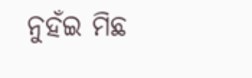ନୁହଁଇ ମିଛ